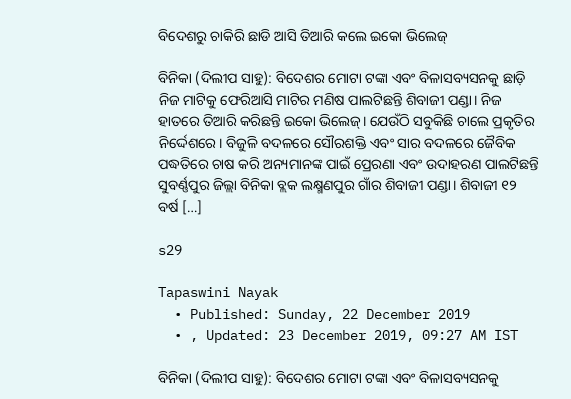ବିଦେଶରୁ ଚାକିରି ଛାଡି ଆସି ତିଆରି କଲେ ଇକୋ ଭିଲେଜ୍

ବିନିକା (ଦିଲୀପ ସାହୁ): ବିଦେଶର ମୋଟା ଟଙ୍କା ଏବଂ ବିଳାସବ୍ୟସନକୁ ଛାଡ଼ି ନିଜ ମାଟିକୁ ଫେରିଆସି ମାଟିର ମଣିଷ ପାଲଟିଛନ୍ତି ଶିବାଜୀ ପଣ୍ଡା। ନିଜ ହାତରେ ତିଆରି କରିଛନ୍ତି ଇକୋ ଭିଲେଜ୍। ଯେଉଁଠି ସବୁକିଛି ଚାଲେ ପ୍ରକୃତିର ନିର୍ଦ୍ଦେଶରେ। ବିଜୁଳି ବଦଳରେ ସୌରଶକ୍ତି ଏବଂ ସାର ବଦଳରେ ଜୈବିକ ପଦ୍ଧତିରେ ଚାଷ କରି ଅନ୍ୟମାନଙ୍କ ପାଇଁ ପ୍ରେରଣା ଏବଂ ଉଦାହରଣ ପାଲଟିଛନ୍ତି ସୁବର୍ଣ୍ଣପୁର ଜିଲ୍ଲା ବିନିକା ବ୍ଲକ ଲକ୍ଷ୍ମଣପୁର ଗାଁର ଶିବାଜୀ ପଣ୍ଡା। ଶିବାଜୀ ୧୨ ବର୍ଷ […]

s29

Tapaswini Nayak
  • Published: Sunday, 22 December 2019
  • , Updated: 23 December 2019, 09:27 AM IST

ବିନିକା (ଦିଲୀପ ସାହୁ): ବିଦେଶର ମୋଟା ଟଙ୍କା ଏବଂ ବିଳାସବ୍ୟସନକୁ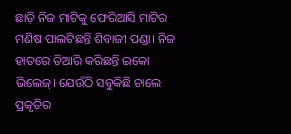ଛାଡ଼ି ନିଜ ମାଟିକୁ ଫେରିଆସି ମାଟିର ମଣିଷ ପାଲଟିଛନ୍ତି ଶିବାଜୀ ପଣ୍ଡା। ନିଜ ହାତରେ ତିଆରି କରିଛନ୍ତି ଇକୋ ଭିଲେଜ୍। ଯେଉଁଠି ସବୁକିଛି ଚାଲେ ପ୍ରକୃତିର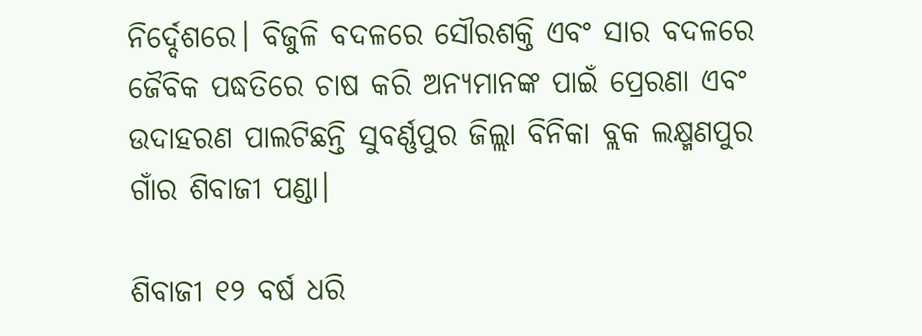ନିର୍ଦ୍ଦେଶରେ। ବିଜୁଳି ବଦଳରେ ସୌରଶକ୍ତି ଏବଂ ସାର ବଦଳରେ ଜୈବିକ ପଦ୍ଧତିରେ ଚାଷ କରି ଅନ୍ୟମାନଙ୍କ ପାଇଁ ପ୍ରେରଣା ଏବଂ ଉଦାହରଣ ପାଲଟିଛନ୍ତି ସୁବର୍ଣ୍ଣପୁର ଜିଲ୍ଲା ବିନିକା ବ୍ଲକ ଲକ୍ଷ୍ମଣପୁର ଗାଁର ଶିବାଜୀ ପଣ୍ଡା।

ଶିବାଜୀ ୧୨ ବର୍ଷ ଧରି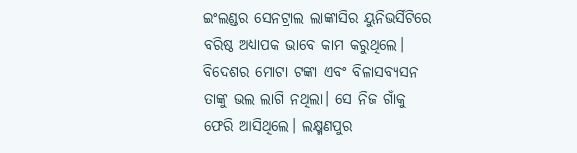ଇଂଲଣ୍ଡର ସେନଟ୍ରାଲ ଲାଙ୍କାସିର ୟୁନିଭର୍ସିଟିରେ ବରିଷ୍ଠ ଅଧ୍ୟାପକ ଭାବେ କାମ କରୁଥିଲେ। ବିଦେଶର ମୋଟା ଟଙ୍କା ଏବଂ ବିଳାସବ୍ୟସନ ତାଙ୍କୁ ଭଲ ଲାଗି ନଥିଲା। ସେ ନିଜ ଗାଁକୁ ଫେରି ଆସିଥିଲେ। ଲକ୍ଷ୍ମଣପୁର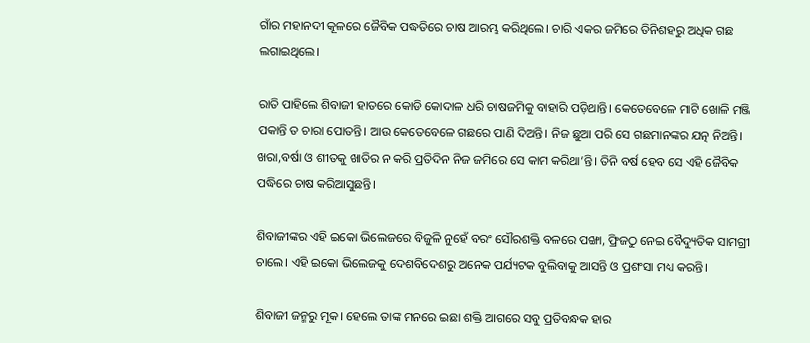ଗାଁର ମହାନଦୀ କୂଳରେ ଜୈବିକ ପଦ୍ଧତିରେ ଚାଷ ଆରମ୍ଭ କରିଥିଲେ। ଚାରି ଏକର ଜମିରେ ତିନିଶହରୁ ଅଧିକ ଗଛ ଲଗାଇଥିଲେ।

ରାତି ପାହିଲେ ଶିବାଜୀ ହାତରେ କୋଡି କୋଦାଳ ଧରି ଚାଷଜମିକୁ ବାହାରି ପଡ଼ିଥାନ୍ତି। କେତେବେଳେ ମାଟି ଖୋଳି ମଞ୍ଜି ପକାନ୍ତି ତ ଚାରା ପୋତନ୍ତି। ଆଉ କେତେବେଳେ ଗଛରେ ପାଣି ଦିଅନ୍ତି। ନିଜ ଛୁଆ ପରି ସେ ଗଛମାନଙ୍କର ଯତ୍ନ ନିଅନ୍ତି। ଖରା,ବର୍ଷା ଓ ଶୀତକୁ ଖାତିର ନ କରି ପ୍ରତିଦିନ ନିଜ ଜମିରେ ସେ କାମ କରିଥା’ନ୍ତି। ତିନି ବର୍ଷ ହେବ ସେ ଏହି ଜୈବିକ ପଦ୍ଧିରେ ଚାଷ କରିଆସୁଛନ୍ତି।

ଶିବାଜୀଙ୍କର ଏହି ଇକୋ ଭିଲେଜରେ ବିଜୁଳି ନୁହେଁ ବରଂ ସୌରଶକ୍ତି ବଳରେ ପଙ୍ଖା, ଫ୍ରିଜଠୁ ନେଇ ବୈଦ୍ୟୁତିକ ସାମଗ୍ରୀ ଚାଲେ। ଏହି ଇକୋ ଭିଲେଜକୁ ଦେଶବିଦେଶରୁ ଅନେକ ପର୍ଯ୍ୟଟକ ବୁଲିବାକୁ ଆସନ୍ତି ଓ ପ୍ରଶଂସା ମଧ୍ୟ କରନ୍ତି।

ଶିବାଜୀ ଜନ୍ମରୁ ମୂକ। ହେଲେ ତାଙ୍କ ମନରେ ଇଛା ଶକ୍ତି ଆଗରେ ସବୁ ପ୍ରତିବନ୍ଧକ ହାର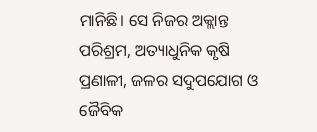ମାନିଛି। ସେ ନିଜର ଅକ୍ଲାନ୍ତ ପରିଶ୍ରମ, ଅତ୍ୟାଧୁନିକ କୃଷି ପ୍ରଣାଳୀ, ଜଳର ସଦୁପଯୋଗ ଓ ଜୈବିକ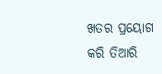ଖତର ପ୍ରୟୋଗ କରି ତିଆରି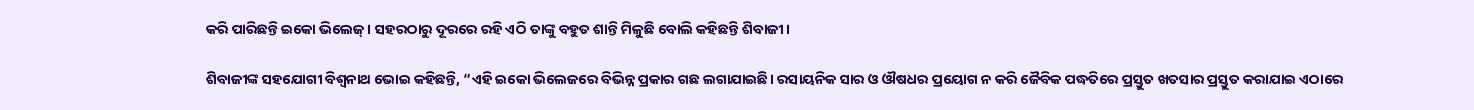କରି ପାରିଛନ୍ତି ଇକୋ ଭିଲେଜ୍। ସହରଠାରୁ ଦୂରରେ ରହି ଏଠି ତାଙ୍କୁ ବହୁତ ଶାନ୍ତି ମିଳୁଛି ବୋଲି କହିଛନ୍ତି ଶିବାଜୀ।

ଶିବାଜୀଙ୍କ ସହଯୋଗୀ ବିଶ୍ୱନାଥ ଭୋଇ କହିଛନ୍ତି, “ଏହି ଇକୋ ଭିଲେଜରେ ବିଭିନ୍ନ ପ୍ରକାର ଗଛ ଲଗାଯାଇଛି। ରସାୟନିକ ସାର ଓ ଔଷଧର ପ୍ରୟୋଗ ନ କରି ଜୈବିକ ପଦ୍ଧତିରେ ପ୍ରସ୍ତୁତ ଖତସାର ପ୍ରସ୍ତୁତ କରାଯାଇ ଏଠାରେ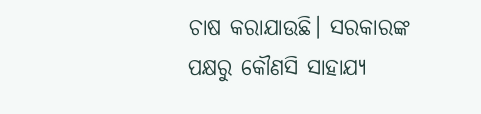ଚାଷ କରାଯାଉଛି। ସରକାରଙ୍କ ପକ୍ଷରୁ କୌଣସି ସାହାଯ୍ୟ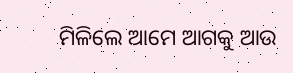ମିଳିଲେ ଆମେ ଆଗକୁ ଆଉ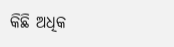କିଛି ଅଧିକ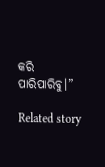କରି ପାରିପାରିବୁ।”

Related story